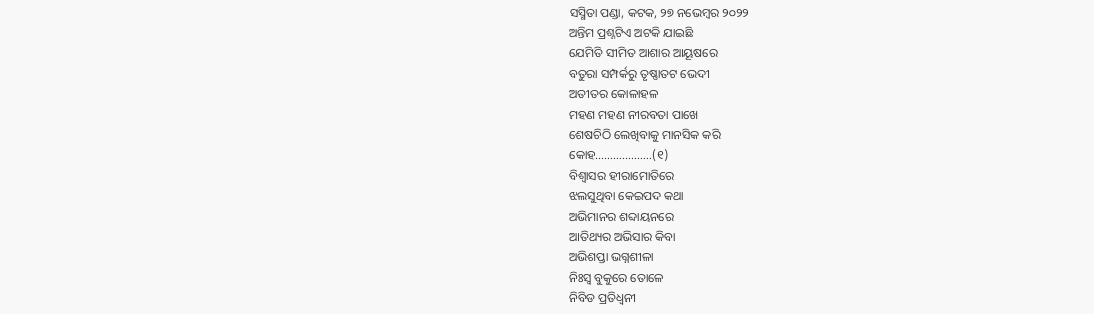ସସ୍ମିତା ପଣ୍ଡା, କଟକ, ୨୭ ନଭେମ୍ବର ୨୦୨୨
ଅନ୍ତିମ ପ୍ରଶ୍ନଟିଏ ଅଟକି ଯାଇଛି
ଯେମିତି ସୀମିତ ଆଶାର ଆୟୂଷରେ
ବତୁରା ସମ୍ପର୍କରୁ ତୃଷ୍ଣାତଟ ଭେଦୀ
ଅତୀତର କୋଳାହଳ
ମହଣ ମହଣ ନୀରବତା ପାଖେ
ଶେଷଚିଠି ଲେଖିବାକୁ ମାନସିକ କରି
କୋହ……………….(୧)
ବିଶ୍ବାସର ହୀରାମୋତିରେ
ଝଲସୁଥିବା କେଇପଦ କଥା
ଅଭିମାନର ଶବ୍ଦାୟନରେ
ଆତିଥ୍ୟର ଅଭିସାର କିବା
ଅଭିଶପ୍ତା ଭଗ୍ନଶୀଳା
ନିଃସ୍ବ ବୁକୁରେ ତୋଳେ
ନିବିଡ ପ୍ରତିଧ୍ବନୀ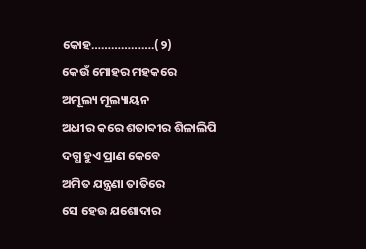କୋହ……………….(୨)
କେଉଁ ମୋହର ମହକରେ
ଅମୂଲ୍ୟ ମୂଲ୍ୟାୟନ
ଅଧୀର କରେ ଶତାବ୍ଦୀର ଶିଳାଲିପି
ଦଗ୍ଧ ହୁଏ ପ୍ରାଣ କେବେ
ଅମିତ ଯନ୍ତ୍ରଣା ତାତିରେ
ସେ ହେଉ ଯଶୋଦାର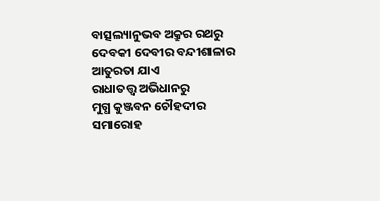ବାତ୍ସଲ୍ୟାନୁଭବ ଅକ୍ରୁର ରଥରୁ
ଦେବକୀ ଦେବୀର ବନ୍ଦୀଶାଳାର
ଆତୁରତା ଯାଏ
ରାଧାତତ୍ତ୍ବ ଅଭିଧାନରୁ
ମୁଗ୍ଧ କୁଞ୍ଜବନ ଚୌହଦୀର
ସମାରୋହ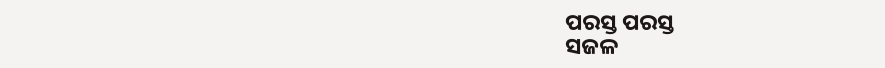ପରସ୍ତ ପରସ୍ତ
ସଜଳ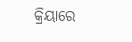କ୍ରିୟାରେ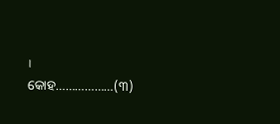।
କୋହ………………(୩)